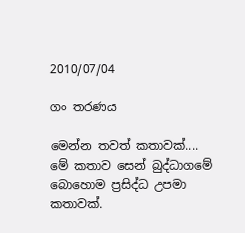2010/07/04

ගං තරණය

මෙන්න තවත් කතාවක්....
මේ කතාව සෙන් බුද්ධාගමේ බොහොම ප්‍රසිද්ධ උපමා කතාවක්.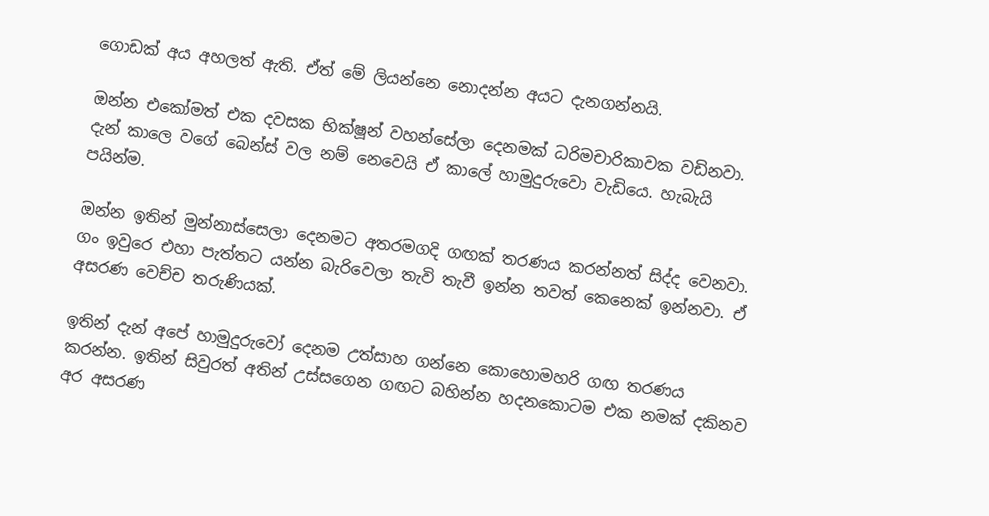ගොඩක් අය අහලත් ඇති. ඒත් මේ ලියන්නෙ නොදන්න අයට දැනගන්නයි.

ඔන්න එකෝමත් එක දවසක භික්ෂූන් වහන්සේලා දෙනමක් ධරිමචාරිකාවක වඩිනවා. දැන් කාලෙ වගේ බෙන්ස් වල නම් නෙවෙයි ඒ කාලේ හාමුදුරුවො වැඩියෙ. හැබැයි පයින්ම.

ඔන්න ඉතින් මුන්නාස්සෙලා දෙනමට අතරමගදි ගඟක් තරණය කරන්නත් සිද්ද වෙනවා. ගං ඉවුරෙ එහා පැත්තට යන්න බැරිවෙලා තැවි තැවී ඉන්න තවත් කෙනෙක් ඉන්නවා. ඒ අසරණ වෙච්ච තරුණියක්.

ඉතින් දැන් අපේ හාමුදුරුවෝ දෙනම උත්සාහ ගන්නෙ කොහොමහරි ගඟ තරණය කරන්න. ඉතින් සිවුරත් අතින් උස්සගෙන ගඟට බහින්න හදනකොටම එක නමක් දකිනව අර අසරණ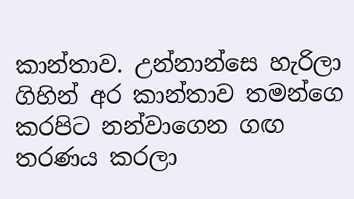කාන්තාව. උන්නාන්සෙ හැරිලා ගිහින් අර කාන්තාව තමන්ගෙ කරපිට නන්වාගෙන ගඟ තරණය කරලා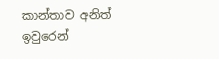කාන්තාව අනිත් ඉවුරෙන්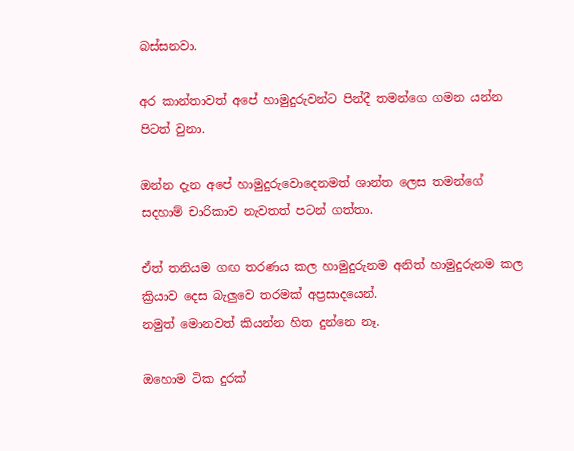බස්සනවා.

අර කාන්තාවත් අපේ හාමුදුරුවන්ට පින්දී තමන්ගෙ ගමන යන්න පිටත් වුනා.

ඔන්න දැන අපේ හාමුදුරුවොදෙනමත් ශාන්ත ලෙස තමන්ගේ සදහාම් චාරිකාව නැවතත් පටන් ගත්තා.

ඒත් තනියම ගඟ තරණය කල හාමුදුරුනම අනිත් හාමුදුරුනම කල ක්‍රියාව දෙස බැලුවෙ තරමක් අප්‍රසාදයෙන්.
නමුත් මොනවත් කියන්න හිත දුන්නෙ නෑ.

ඔහොම ටික දුරක්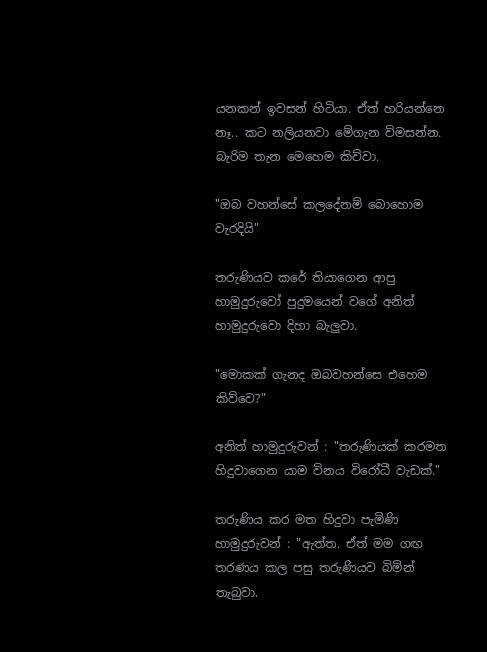යනකන් ඉවසන් හිටියා. ඒත් හරියන්නෙ නෑ.. කට නලියනවා මේගැන විමසන්න.
බැරිම තැන මෙහෙම කිව්වා.

"ඔබ වහන්සේ කලදේනම් බොහොම වැරදියි"

තරුණියව කරේ තියාගෙන ආපු හාමුදුරුවෝ පුදුමයෙන් වගේ අනිත් හාමුදුරුවො දිහා බැලුවා.

"මොකක් ගැනද ඔබවහන්සෙ එහෙම කිව්වෙ?"

අනිත් හාමුදුරුවන් : "තරුණියක් කරමත හිදුවාගෙන යාම විනය විරෝධී වැඩක්."

තරුණිය කර මත හිදුවා පැමිණි හාමුදුරුවන් : "ඇත්ත. ඒත් මම ගඟ තරණය කල පසු තරුණියව බිමින් තැබුවා.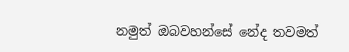නමුත් ඔබවහන්සේ නේද තවමත්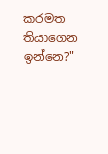කරමත තියාගෙන ඉන්නෙ?"